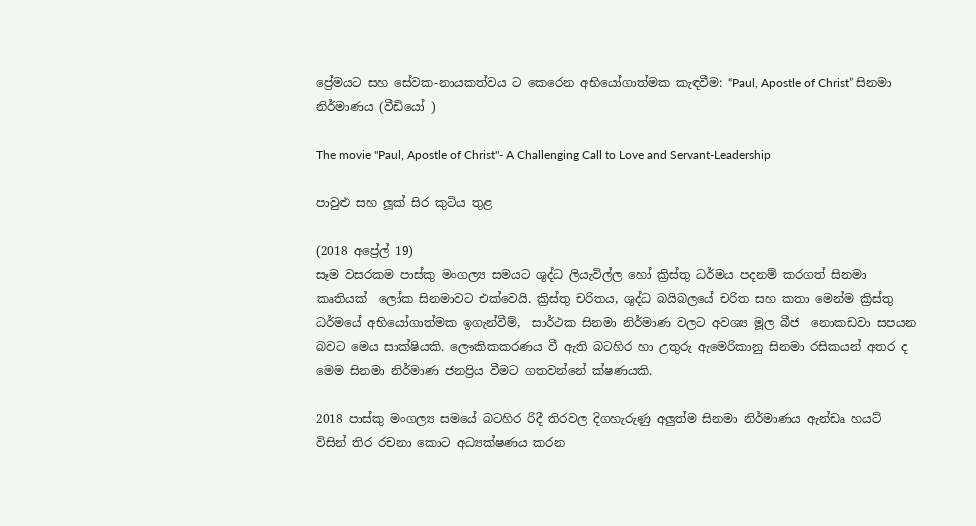ප්‍රේමයට සහ සේවක-නායකත්වය ට කෙරෙන අභියෝගාත්මක කැඳවීම: “Paul, Apostle of Christ” සිනමා නිර්මාණය (වීඩියෝ )

The movie "Paul, Apostle of Christ"- A Challenging Call to Love and Servant-Leadership

පාවුළු සහ ලූක් සිර කුටිය තුළ

(2018 අප්‍රේල් 19)
සෑම වසරකම පාස්කු මංගල්‍ය සමයට ශුද්ධ ලියැවිල්ල හෝ ක්‍රිස්තු ධර්මය පදනම් කරගත් සිනමා කෘතියක්  ලෝක සිනමාවට එක්වෙයි. ක්‍රිස්තු චරිතය, ශුද්ධ බයිබලයේ චරිත සහ කතා මෙන්ම ක්‍රිස්තු ධර්මයේ අභියෝගාත්මක ඉගැන්වීම්,  සාර්ථක සිනමා නිර්මාණ වලට අවශ්‍ය මූල බීජ  නොකඩවා සපයන බවට මෙය සාක්ෂියකි. ලෞකිකකරණය වී ඇති බටහිර හා උතුරු ඇමෙරිකානු සිනමා රසිකයන් අතර ද මෙම සිනමා නිර්මාණ ජනප්‍රිය වීමට ගතවන්නේ ක්ෂණයකි.

2018 පාස්කු මංගල්‍ය සමයේ බටහිර රිදී තිරවල දිගහැරුණු අලුත්ම සිනමා නිර්මාණය ඇන්ඩෘ හයට් විසින් තිර රචනා කොට අධ්‍යක්ෂණය කරන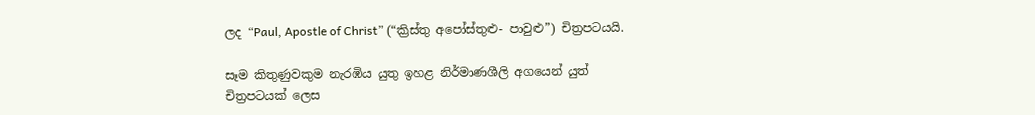ලද “Paul, Apostle of Christ” (“ක්‍රිස්තු අපෝස්තුළු- පාවුළු”) චිත්‍රපටයයි.

සෑම කිතුණුවකුම නැරඹිය යුතු ඉහළ නිර්මාණශීලි අගයෙන් යුත් චිත්‍රපටයක් ලෙස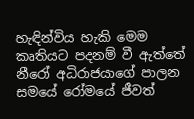හැඳින්විය හැකි මෙම කෘතියට පදනම් වී ඇත්තේ නීරෝ අධිරාජයාගේ පාලන සමයේ රෝමයේ ජීවත්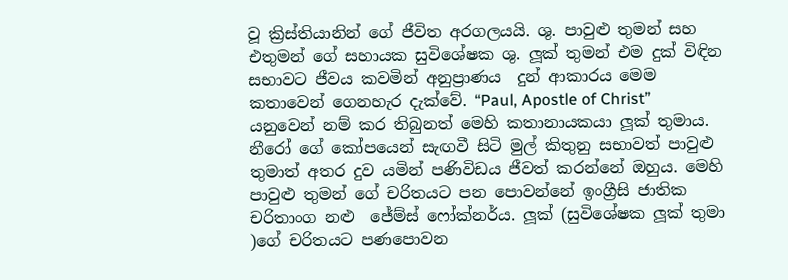වූ ක්‍රිස්තියානින් ගේ ජීවිත අරගලයයි. ශු. පාවුළු තුමන් සහ එතුමන් ගේ සහායක සුවිශේෂක ශු. ලූක් තුමන් එම දුක් විඳින සභාවට ජීවය කවමින් අනුප්‍රාණය  දුන් ආකාරය මෙම කතාවෙන් ගෙනහැර දැක්වේ. “Paul, Apostle of Christ” යනුවෙන් නම් කර තිබුනත් මෙහි කතානායකයා ලූක් තුමාය. නීරෝ ගේ කෝපයෙන් සැඟවී සිටි මුල් කිතුනු සභාවත් පාවුළු තුමාත් අතර දුව යමින් පණිවිඩය ජීවත් කරන්නේ ඔහුය. මෙහි  පාවුළු තුමන් ගේ චරිතයට පන පොවන්නේ ඉංග්‍රීසි ජාතික චරිතාංග නළු  ජේම්ස් ෆෝක්නර්ය. ලූක් (සුවිශේෂක ලූක් තුමා )ගේ චරිතයට පණපොවන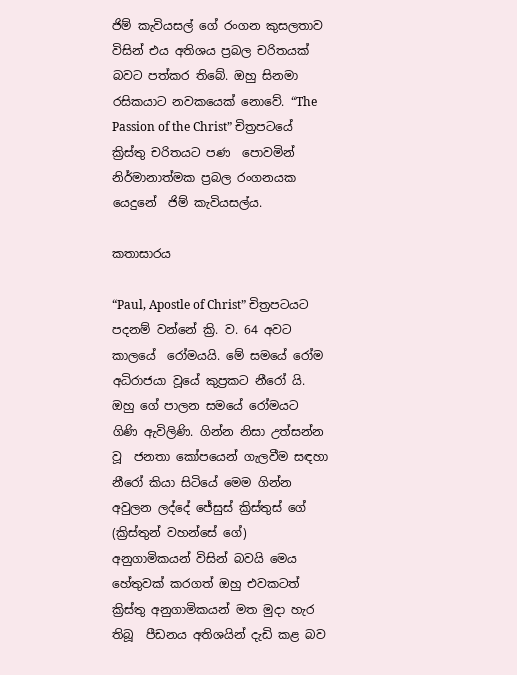ජිම් කැවියසල් ගේ රංගන කුසලතාව විසින් එය අතිශය ප්‍රබල චරිතයක් බවට පත්කර තිබේ. ඔහු සිනමා රසිකයාට නවකයෙක් නොවේ. “The Passion of the Christ” චිත්‍රපටයේ ක්‍රිස්තු චරිතයට පණ  පොවමින් නිර්මානාත්මක ප්‍රබල රංගනයක යෙදුනේ  ජිම් කැවියසල්ය.

කතාසාරය

“Paul, Apostle of Christ” චිත්‍රපටයට පදනම් වන්නේ ක්‍රි. ව. 64 අවට කාලයේ  රෝමයයි. මේ සමයේ රෝම අධිරාජයා වූයේ කුප්‍රකට නීරෝ යි. ඔහු ගේ පාලන සමයේ රෝමයට ගිණි ඇවිලිණි. ගින්න නිසා උත්සන්න වූ  ජනතා කෝපයෙන් ගැලවීම සඳහා නීරෝ කියා සිටියේ මෙම ගින්න අවුලන ලද්දේ ජේසුස් ක්‍රිස්තුස් ගේ (ක්‍රිස්තුන් වහන්සේ ගේ) අනුගාමිකයන් විසින් බවයි මෙය හේතුවක් කරගත් ඔහු එවකටත් ක්‍රිස්තු අනුගාමිකයන් මත මුදා හැර තිබූ  පීඩනය අතිශයින් දැඩි කළ බව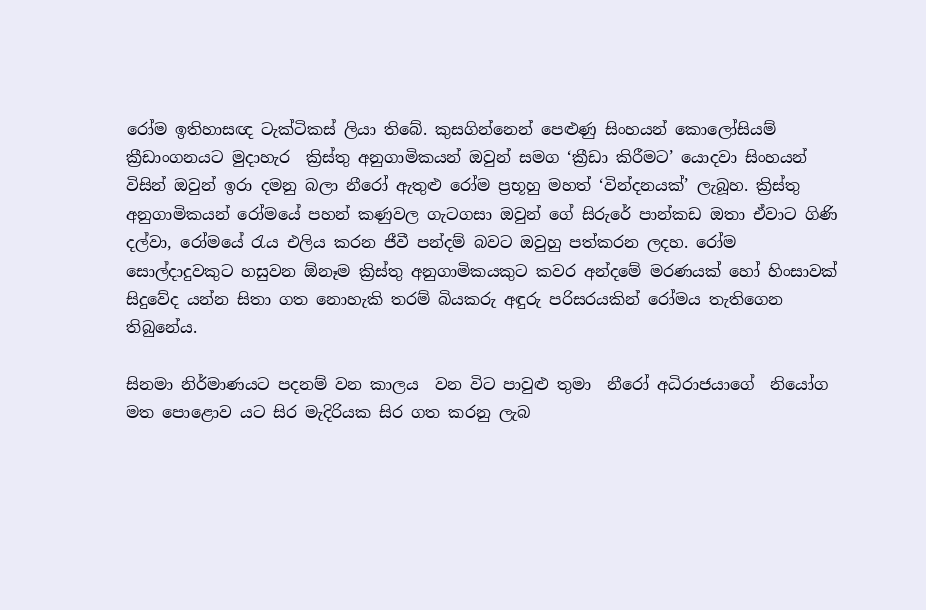රෝම ඉතිහාසඥ ටැක්ටිකස් ලියා තිබේ. කුසගින්නෙන් පෙළුණු සිංහයන් කොලෝසියම් ක්‍රීඩාංගනයට මුදාහැර  ක්‍රිස්තු අනුගාමිකයන් ඔවුන් සමග ‘ක්‍රීඩා කිරීමට’ යොදවා සිංහයන්  විසින් ඔවුන් ඉරා දමනු බලා නීරෝ ඇතුළු රෝම ප්‍රභූහු මහත් ‘වින්දනයක්’ ලැබූහ. ක්‍රිස්තු අනුගාමිකයන් රෝමයේ පහන් කණුවල ගැටගසා ඔවුන් ගේ සිරුරේ පාන්කඩ ඔතා ඒවාට ගිණි දල්වා, රෝමයේ රැය එලිය කරන ජීවී පන්දම් බවට ඔවුහු පත්කරන ලදහ. රෝම සොල්දාදුවකුට හසුවන ඕනෑම ක්‍රිස්තු අනුගාමිකයකුට කවර අන්දමේ මරණයක් හෝ හිංසාවක් සිදුවේද යන්න සිතා ගත නොහැකි තරම් බියකරු අඳුරු පරිසරයකින් රෝමය තැතිගෙන තිබුනේය.

සිනමා නිර්මාණයට පදනම් වන කාලය  වන විට පාවුළු තුමා  නීරෝ අධිරාජයාගේ  නියෝග මත පොළොව යට සිර මැදිරියක සිර ගත කරනු ලැබ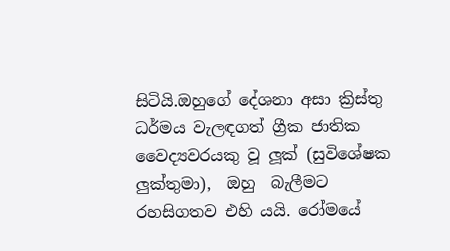සිටියි.ඔහුගේ දේශනා අසා ක්‍රිස්තු ධර්මය වැලඳගත් ග්‍රීක ජාතික වෛද්‍යවරයකු වූ ලූක් (සුවිශේෂක ලුක්තුමා),  ඔහු  බැලීමට රහසිගතව එහි යයි. රෝමයේ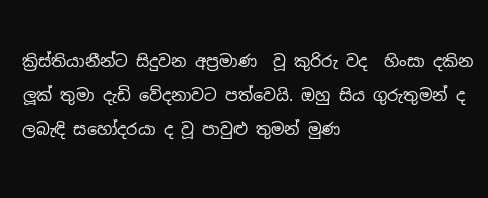ක්‍රිස්තියානීන්ට සිදුවන අප්‍රමාණ  වූ කුරිරු වද  හිංසා දකින ලූක් තුමා දැඩි වේදනාවට පත්වෙයි. ඔහු සිය ගුරුතුමන් ද ලබැඳි සහෝදරයා ද වූ පාවුළු තුමන් මුණ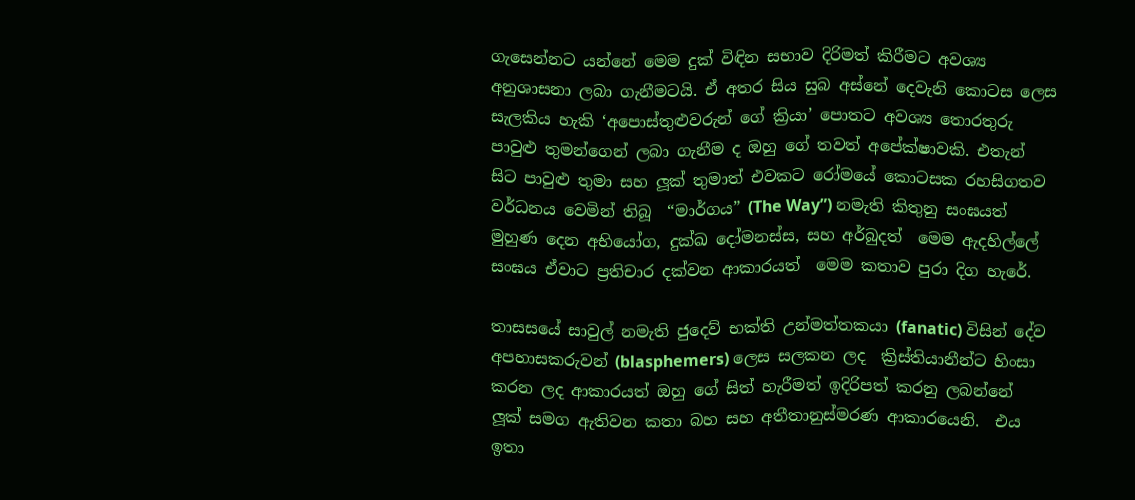ගැසෙන්නට යන්නේ මෙම දුක් විඳින සභාව දිරිමත් කිරීමට අවශ්‍ය අනුශාසනා ලබා ගැනීමටයි. ඒ අතර සිය සුබ අස්නේ දෙවැනි කොටස ලෙස සැලකිය හැකි ‘අපොස්තුළුවරුන් ගේ ක්‍රියා’ පොතට අවශ්‍ය තොරතුරු පාවුළු තුමන්ගෙන් ලබා ගැනීම ද ඔහු ගේ තවත් අපේක්ෂාවකි. එතැන් සිට පාවුළු තුමා සහ ලූක් තුමාත් එවකට රෝමයේ කොටසක රහසිගතව වර්ධනය වෙමින් තිබූ  “මාර්ගය” (The Way”) නමැති කිතුනු සංඝයත් මුහුණ දෙන අභියෝග, දුක්ඛ දෝමනස්ස, සහ අර්බුදත්  මෙම ඇදහිල්ලේ සංඝය ඒවාට ප්‍රතිචාර දක්වන ආකාරයත්  මෙම කතාව පුරා දිග හැරේ.

තාසසයේ සාවුල් නමැති ජුදෙව් භක්ති උන්මත්තකයා (fanatic) විසින් දේව අපහාසකරුවන් (blasphemers) ලෙස සලකන ලද  ක්‍රිස්තියානීන්ට හිංසා කරන ලද ආකාරයත් ඔහු ගේ සිත් හැරීමත් ඉදිරිපත් කරනු ලබන්නේ  ලූක් සමග ඇතිවන කතා බහ සහ අතීතානුස්මරණ ආකාරයෙනි.  එය ඉතා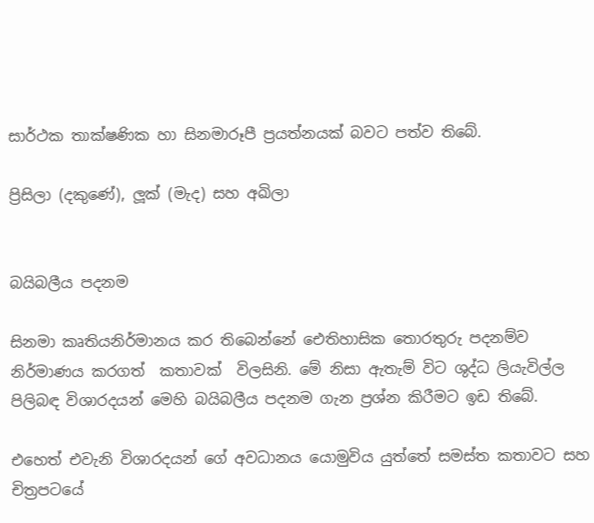සාර්ථක තාක්ෂණික හා සිනමාරූපී ප්‍රයත්නයක් බවට පත්ව තිබේ.

ප්‍රිසිලා (දකුණේ), ලූක් (මැද) සහ අඛිලා


බයිබලීය පදනම

සිනමා කෘතියනිර්මානය කර තිබෙන්නේ ඓතිහාසික තොරතුරු පදනම්ව නිර්මාණය කරගත්  කතාවක්  විලසිනි. මේ නිසා ඇතැම් විට ශුද්ධ ලියැවිල්ල පිලිබඳ විශාරදයන් මෙහි බයිබලීය පදනම ගැන ප්‍රශ්න කිරීමට ඉඩ තිබේ.

එහෙත් එවැනි විශාරදයන් ගේ අවධානය යොමුවිය යුත්තේ සමස්ත කතාවට සහ චිත්‍රපටයේ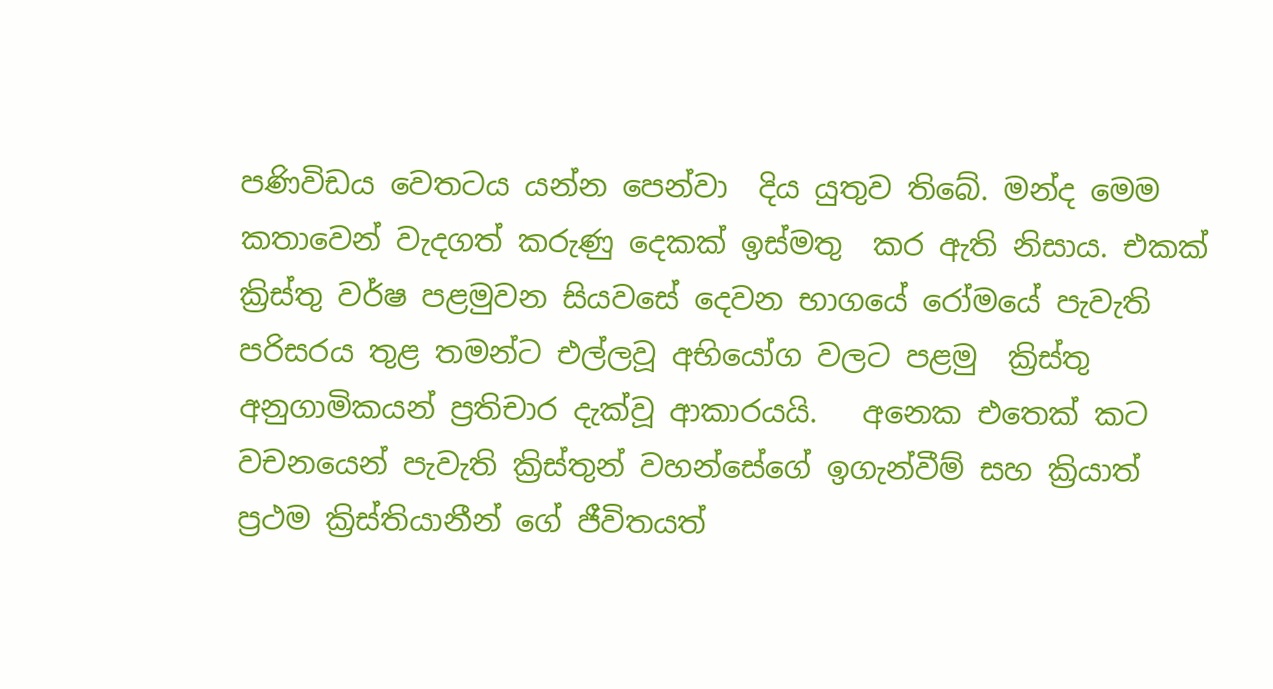පණිවිඩය වෙතටය යන්න පෙන්වා  දිය යුතුව තිබේ. මන්ද මෙම කතාවෙන් වැදගත් කරුණු දෙකක් ඉස්මතු  කර ඇති නිසාය. එකක් ක්‍රිස්තු වර්ෂ පළමුවන සියවසේ දෙවන භාගයේ රෝමයේ පැවැති පරිසරය තුළ තමන්ට එල්ලවූ අභියෝග වලට පළමු  ක්‍රිස්තු අනුගාමිකයන් ප්‍රතිචාර දැක්වූ ආකාරයයි.   අනෙක එතෙක් කට වචනයෙන් පැවැති ක්‍රිස්තුන් වහන්සේගේ ඉගැන්වීම් සහ ක්‍රියාත් ප්‍රථම ක්‍රිස්තියානීන් ගේ ජීවිතයත්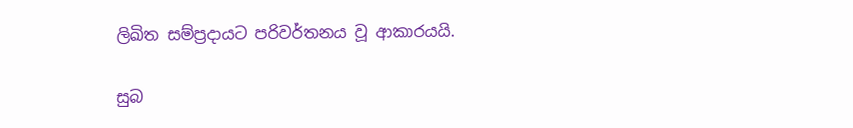ලිඛිත සම්ප්‍රදායට පරිවර්තනය වූ ආකාරයයි.

සුබ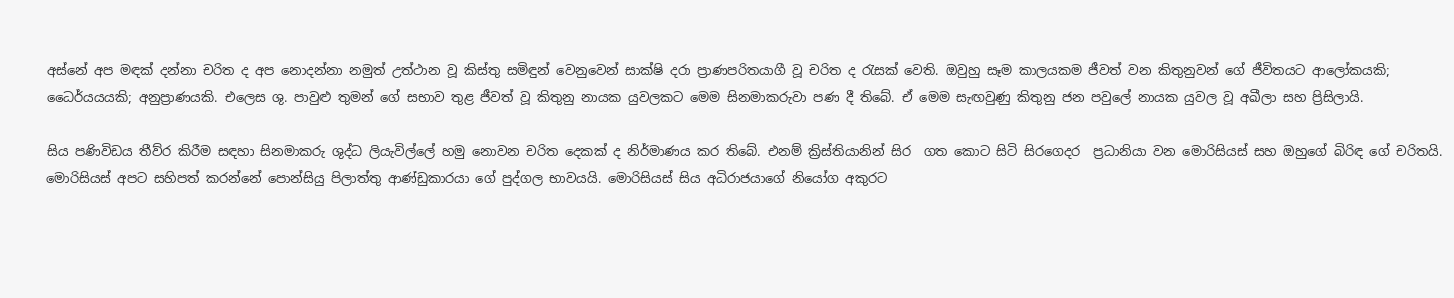අස්නේ අප මඳක් දන්නා චරිත ද අප නොදන්නා නමුත් උත්ථාන වූ කිස්තු සමිඳුන් වෙනුවෙන් සාක්ෂි දරා ප්‍රාණපරිතයාගී වූ චරිත ද රැසක් වෙති. ඔවුහු සෑම කාලයකම ජීවත් වන කිතුනුවන් ගේ ජීවිතයට ආලෝකයකි; ධෛර්යයයකි; අනුප්‍රාණයකි. එලෙස ශු. පාවුළු තුමන් ගේ සභාව තුළ ජීවත් වූ කිතුනු නායක යුවලකට මෙම සිනමාකරුවා පණ දී තිබේ. ඒ මෙම සැඟවුණු කිතුනු ජන පවුලේ නායක යුවල වූ අඛීලා සහ ප්‍රිසිලායි.

සිය පණිවිඩය තීව්ර කිරීම සඳහා සිනමාකරු ශුද්ධ ලියැවිල්ලේ හමු නොවන චරිත දෙකක් ද නිර්මාණය කර තිබේ. එනම් ක්‍රිස්තියානින් සිර  ගත කොට සිටි සිරගෙදර  ප්‍රධානියා වන මොරිසියස් සහ ඔහුගේ බිරිඳ ගේ චරිතයි. මොරිසියස් අපට සහිපත් කරන්නේ පොන්සියු පිලාත්තු ආණ්ඩුකාරයා ගේ පුද්ගල භාවයයි. මොරිසියස් සිය අධිරාජයාගේ නියෝග අකුරට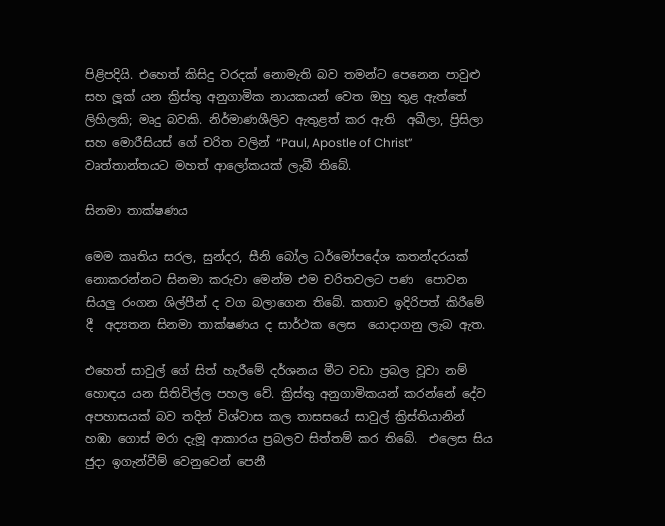පිළිපදියි. එහෙත් කිසිදු වරදක් නොමැති බව තමන්ට පෙනෙන පාවුළු සහ ලූක් යන ක්‍රිස්තු අනුගාමික නායකයන් වෙත ඔහු තුළ ඇත්තේ ලිහිලකි; මෘදු බවකි. නිර්මාණශීලිව ඇතුළත් කර ඇති  අඛීලා, ප්‍රිසිලා සහ මොරීසියස් ගේ චරිත වලින් “Paul, Apostle of Christ” වෘත්තාන්තයට මහත් ආලෝකයක් ලැබී තිබේ.

සිනමා තාක්ෂණය

මෙම කෘතිය සරල, සුන්දර, සීනි බෝල ධර්මෝපදේශ කතන්දරයක් නොකරන්නට සිනමා කරුවා මෙන්ම එම චරිතවලට පණ  පොවන සියලු රංගන ශිල්පීන් ද වග බලාගෙන තිබේ. කතාව ඉදිරිපත් කිරීමේ දී  අද්‍යතන සිනමා තාක්ෂණය ද සාර්ථක ලෙස  යොදාගනු ලැබ ඇත.

එහෙත් සාවුල් ගේ සිත් හැරීමේ දර්ශනය මීට වඩා ප්‍රබල වූවා නම් හොඳය යන සිතිවිල්ල පහල වේ. ක්‍රිස්තු අනුගාමිකයන් කරන්නේ දේව අපහාසයක් බව තදින් විශ්වාස කල තාසසයේ සාවුල් ක්‍රිස්තියානින් හඹා ගොස් මරා දැමූ ආකාරය ප්‍රබලව සිත්තම් කර තිබේ.  එලෙස සිය ජුදා ඉගැන්වීම් වෙනුවෙන් පෙනී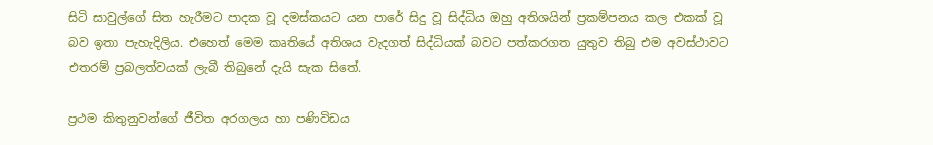සිටි සාවුල්ගේ සිත හැරීමට පාදක වූ දමස්කයට යන පාරේ සිදු වූ සිද්ධිය ඔහු අතිශයින් ප්‍රකම්පනය කල එකක් වූ බව ඉතා පැහැදිලිය. එහෙත් මෙම කෘතියේ අතිශය වැදගත් සිද්ධියක් බවට පත්කරගත යුතුව තිබු එම අවස්ථාවට එතරම් ප්‍රබලත්වයක් ලැබී තිබුනේ දැයි සැක සිතේ.

ප්‍රථම කිතුනුවන්ගේ ජීවිත අරගලය හා පණිවිඩය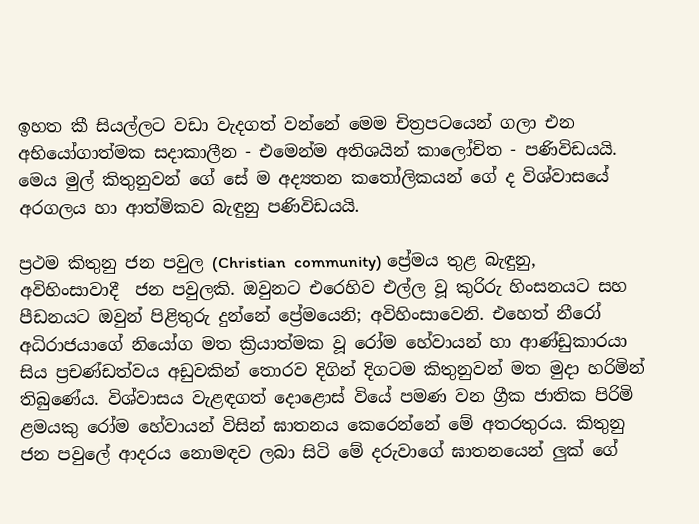ඉහත කී සියල්ලට වඩා වැදගත් වන්නේ මෙම චිත්‍රපටයෙන් ගලා එන අභියෝගාත්මක සදාකාලීන - එමෙන්ම අතිශයින් කාලෝචිත - පණිවිඩයයි. මෙය මුල් කිතුනුවන් ගේ සේ ම අද්‍යතන කතෝලිකයන් ගේ ද විශ්වාසයේ අරගලය හා ආත්මිකව බැඳුනු පණිවිඩයයි.

ප්‍රථම කිතුනු ජන පවුල (Christian  community) ප්‍රේමය තුළ බැඳුනු, අවිහිංසාවාදී  ජන පවුලකි. ඔවුනට එරෙහිව එල්ල වූ කුරිරු හිංසනයට සහ පීඩනයට ඔවුන් පිළිතුරු දුන්නේ ප්‍රේමයෙනි; අවිහිංසාවෙනි. එහෙත් නීරෝ අධිරාජයාගේ නියෝග මත ක්‍රියාත්මක වූ රෝම හේවායන් හා ආණ්ඩුකාරයා සිය ප්‍රචණ්ඩත්වය අඩුවකින් තොරව දිගින් දිගටම කිතුනුවන් මත මුදා හරිමින් තිබුණේය. විශ්වාසය වැළඳගත් දොළොස් වියේ පමණ වන ග්‍රීක ජාතික පිරිමි ළමයකු රෝම හේවායන් විසින් ඝාතනය කෙරෙන්නේ මේ අතරතුරය. කිතුනු ජන පවුලේ ආදරය නොමඳව ලබා සිටි මේ දරුවාගේ ඝාතනයෙන් ලුක් ගේ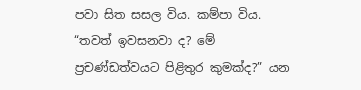පවා සිත සසල විය. කම්පා විය. “තවත් ඉවසනවා ද? මේ ප්‍රචණ්ඩත්වයට පිළිතුර කුමක්ද?” යන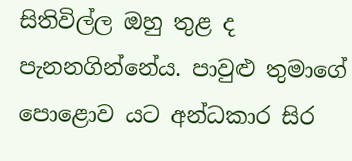සිතිවිල්ල ඔහු තුළ ද පැනනගින්නේය. පාවුළු තුමාගේ පොළොව යට අන්ධකාර සිර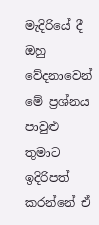මැදිරියේ දී ඔහු වේදනාවෙන් මේ ප්‍රශ්නය පාවුළු තුමාට ඉදිරිපත් කරන්නේ ඒ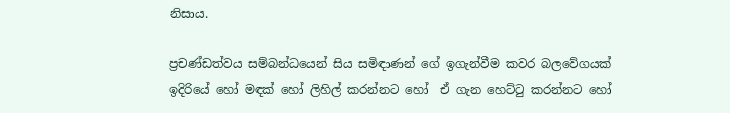නිසාය.

ප්‍රචණ්ඩත්වය සම්බන්ධයෙන් සිය සමිඳාණන් ගේ ඉගැන්වීම කවර බලවේගයක් ඉදිරියේ හෝ මඳක් හෝ ලිහිල් කරන්නට හෝ  ඒ ගැන හෙට්ටු කරන්නට හෝ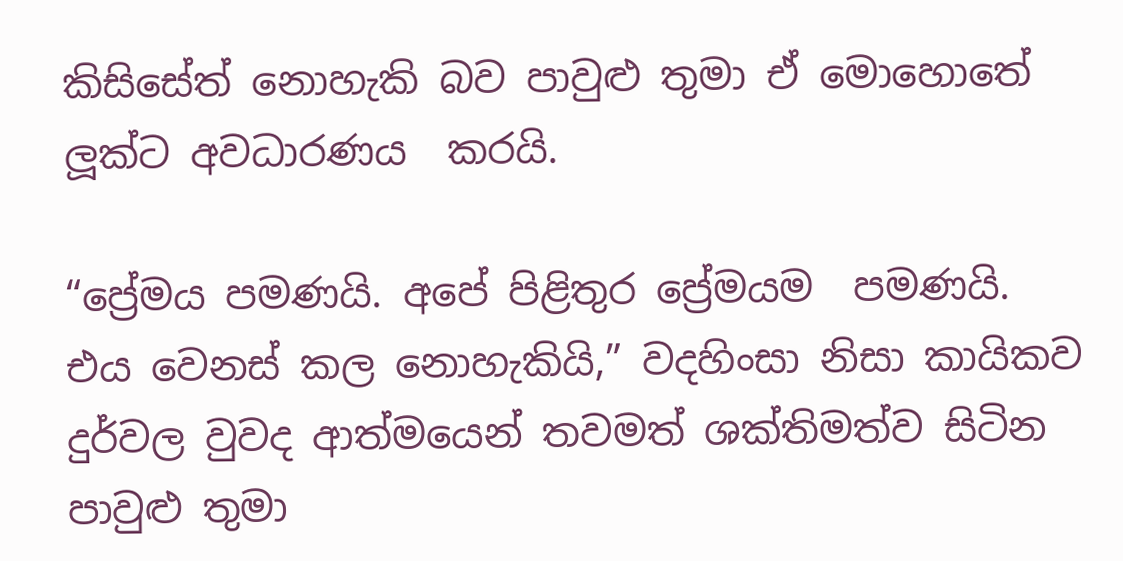කිසිසේත් නොහැකි බව පාවුළු තුමා ඒ මොහොතේ ලූක්ට අවධාරණය  කරයි.

“ප්‍රේමය පමණයි. අපේ පිළිතුර ප්‍රේමයම  පමණයි. එය වෙනස් කල නොහැකියි,” වදහිංසා නිසා කායිකව  දුර්වල වුවද ආත්මයෙන් තවමත් ශක්තිමත්ව සිටින පාවුළු තුමා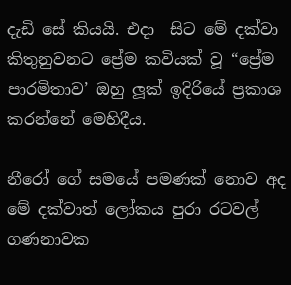දැඩි සේ කියයි. එදා  සිට මේ දක්වා කිතුනුවනට ප්‍රේම කවියක් වූ “ප්‍රේම පාරමිතාව’ ඔහු ලූක් ඉදිරියේ ප්‍රකාශ කරන්නේ මෙහිදීය.

නීරෝ ගේ සමයේ පමණක් නොව අද මේ දක්වාත් ලෝකය පුරා රටවල් ගණනාවක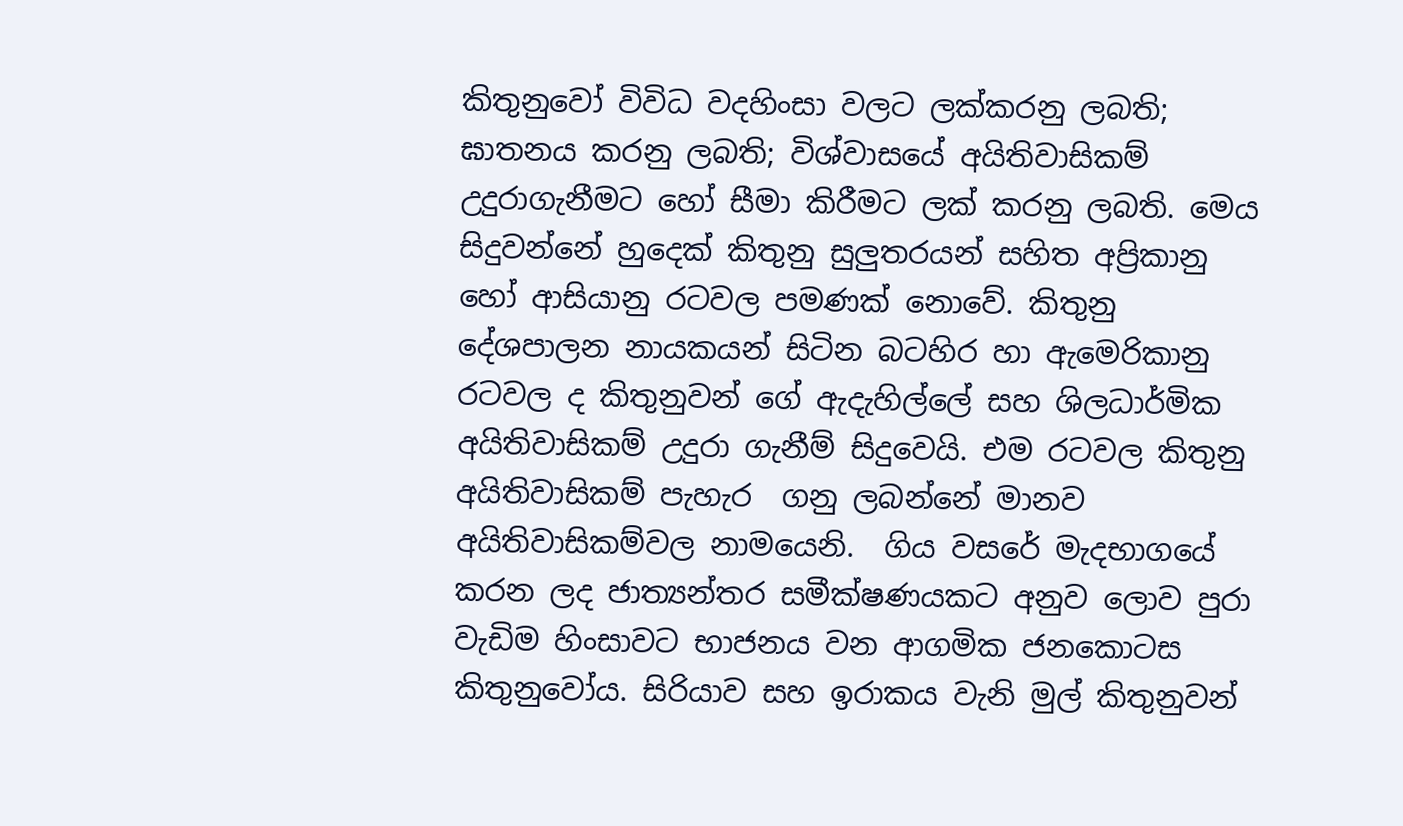කිතුනුවෝ විවිධ වදහිංසා වලට ලක්කරනු ලබති; ඝාතනය කරනු ලබති; විශ්වාසයේ අයිතිවාසිකම් උදුරාගැනීමට හෝ සීමා කිරීමට ලක් කරනු ලබති. මෙය සිදුවන්නේ හුදෙක් කිතුනු සුලුතරයන් සහිත අප්‍රිකානු හෝ ආසියානු රටවල පමණක් නොවේ. කිතුනු දේශපාලන නායකයන් සිටින බටහිර හා ඇමෙරිකානු රටවල ද කිතුනුවන් ගේ ඇදැහිල්ලේ සහ ශිලධාර්මික අයිතිවාසිකම් උදුරා ගැනීම් සිදුවෙයි. එම රටවල කිතුනු අයිතිවාසිකම් පැහැර  ගනු ලබන්නේ මානව අයිතිවාසිකම්වල නාමයෙනි.  ගිය වසරේ මැදභාගයේ කරන ලද ජාත්‍යන්තර සමීක්ෂණයකට අනුව ලොව පුරා වැඩිම හිංසාවට භාජනය වන ආගමික ජනකොටස කිතුනුවෝය. සිරියාව සහ ඉරාකය වැනි මුල් කිතුනුවන්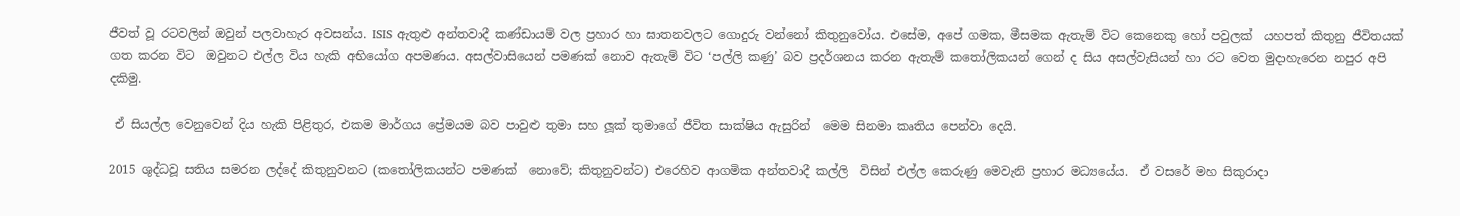ජීවත් වූ රටවලින් ඔවුන් පලවාහැර අවසන්ය. ISIS ඇතුළු අන්තවාදී කණ්ඩායම් වල ප්‍රහාර හා ඝාතනවලට ගොදුරු වන්නෝ කිතුනුවෝය. එසේම, අපේ ගමක, මීසමක ඇතැම් විට කෙනෙකු හෝ පවුලක්  යහපත් කිතුනු ජීවිතයක් ගත කරන විට  ඔවුනට එල්ල විය හැකි අභියෝග අපමණය. අසල්වාසියෙන් පමණක් නොව ඇතැම් විට ‘පල්ලි කණු’ බව ප්‍රදර්ශනය කරන ඇතැම් කතෝලිකයන් ගෙන් ද සිය අසල්වැසියන් හා රට වෙත මුදාහැරෙන නපුර අපි දකිමු.

 ඒ සියල්ල වෙනුවෙන් දිය හැකි පිළිතුර, එකම මාර්ගය ප්‍රේමයම බව පාවුළු තුමා සහ ලූක් තුමාගේ ජීවිත සාක්ෂිය ඇසුරින්  මෙම සිනමා කෘතිය පෙන්වා දෙයි.

2015 ශුද්ධවූ සතිය සමරන ලද්දේ කිතුනුවනට (කතෝලිකයන්ට පමණක්  නොවේ; කිතුනුවන්ට) එරෙහිව ආගමික අන්තවාදී කල්ලි  විසින් එල්ල කෙරුණු මෙවැනි ප්‍රහාර මධ්‍යයේය.  ඒ වසරේ මහ සිකුරාදා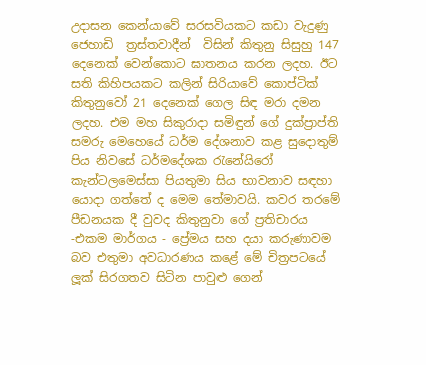උදාසන කෙන්යාවේ සරසවියකට කඩා වැදුණු ජෙහාඩි  ත්‍රස්තවාදීන්  විසින් කිතුනු සිසුහු 147 දෙනෙක් වෙන්කොට ඝාතනය කරන ලදහ. ඊට සති කිහිපයකට කලින් සිරියාවේ කොප්ටික් කිතුනුවෝ 21 දෙනෙක් ගෙල සිඳ මරා දමන ලදහ. එම මහ සිකුරාදා සමිඳුන් ගේ දුක්ප්‍රාප්ති සමරු මෙහෙයේ ධර්ම දේශනාව කළ සුදොතුම් පිය නිවසේ ධර්මදේශක රැනේයිරෝ කැන්ටලමෙස්සා පියතුමා සිය භාවනාව සඳහා යොදා ගත්තේ ද මෙම තේමාවයි. කවර තරමේ පීඩනයක දී වුවද කිතුනුවා ගේ ප්‍රතිචාරය -එකම මාර්ගය - ප්‍රේමය සහ දයා කරුණාවම බව එතුමා අවධාරණය කළේ මේ චිත්‍රපටයේ ලූක් සිරගතව සිටින පාවුළු ගෙන්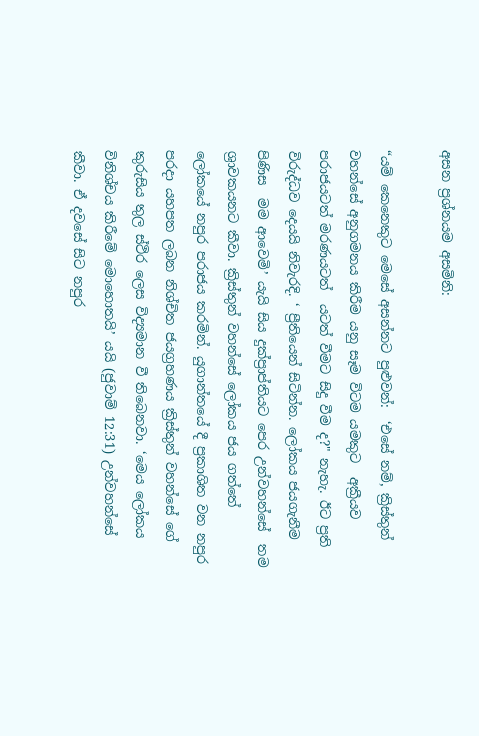අසන ප්‍රශ්නයම අසමිනි:

“යම් කෙනෙකුට මෙසේ අසන්නට පුළුවන්:  ‘එසේ නම්, ක්‍රිස්තුන් වහන්සේ අනුගමනය කිරීම යනු සෑම විටම යමකුට  අක්‍රීයව පරාජයටත් මරණයටත්  යටත් වීමට සිදු වීම ද?" නැහැ. ඊට ප්‍රති විරුද්ධව දෙයයි නිවැරදි. ‘ ප්‍රීතියෙන් සිටින්න. ලෝකය ජයගැනීම පිණිස  මම ආවෙමි’ යැයි සිය දුක්ප්‍රාප්තියට පෙර උන්වහන්සේ  තම ශ්‍රාවකයනට කීවා. ක්‍රිස්තුන් වහන්සේ ලෝකය ජය ගත්තේ ලෝකයේ නපුර පරාජය කරමින්. යුගාන්තයේ දී ප්‍රකාශිත වන නපුර පරදා යහපත ලබන නිශ්චිත ජයග්‍රහණය ක්‍රිස්තුන් වහන්සේ ගේ කුරුසිය තුල ස්ථිර ලෙස විද්‍යමාන වී තිබෙනවා. ‘මෙය ලෝකය විනිශ්චය කිරීමේ මොහොතයි’ යයි (ජුවාම් 12:31) උන්වහන්සේ කීවා. ඒ දවසේ සිට නපුර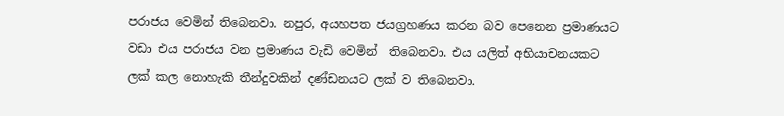පරාජය වෙමින් තිබෙනවා. නපුර, අයහපත ජයග්‍රහණය කරන බව පෙනෙන ප්‍රමාණයට වඩා එය පරාජය වන ප්‍රමාණය වැඩි වෙමින්  තිබෙනවා. එය යලිත් අභියාචනයකට ලක් කල නොහැකි තීන්දුවකින් දණ්ඩනයට ලක් ව තිබෙනවා.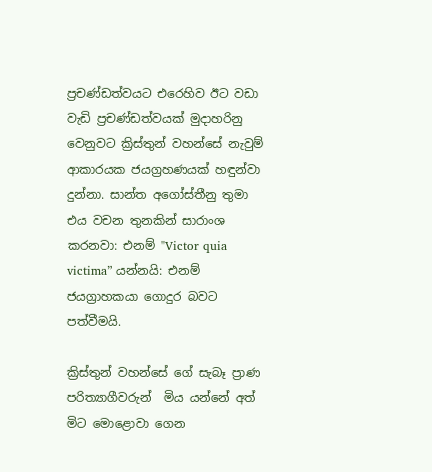ප්‍රචණ්ඩත්වයට එරෙහිව ඊට වඩා වැඩි ප්‍රචණ්ඩත්වයක් මුදාහරිනු වෙනුවට ක්‍රිස්තුන් වහන්සේ නැවුම් ආකාරයක ජයග්‍රහණයක් හඳුන්වා දුන්නා. සාන්ත අගෝස්තීනු තුමා එය වචන තුනකින් සාරාංශ කරනවා: එනම් "Victor quia victima” යන්නයි: එනම් ජයග්‍රාහකයා ගොදුර බවට පත්වීමයි.

ක්‍රිස්තුන් වහන්සේ ගේ සැබෑ ප්‍රාණ පරිත්‍යාගීවරුන්  මිය යන්නේ අත් මිට මොළොවා ගෙන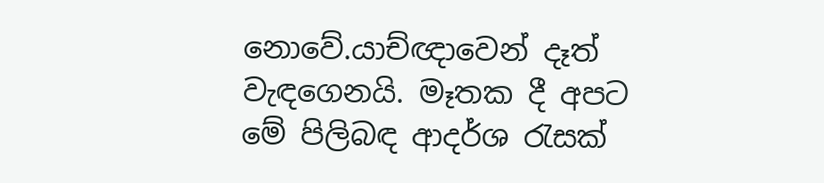නොවේ.යාච්ඥාවෙන් දෑත් වැඳගෙනයි. මෑතක දී අපට මේ පිලිබඳ ආදර්ශ රැසක්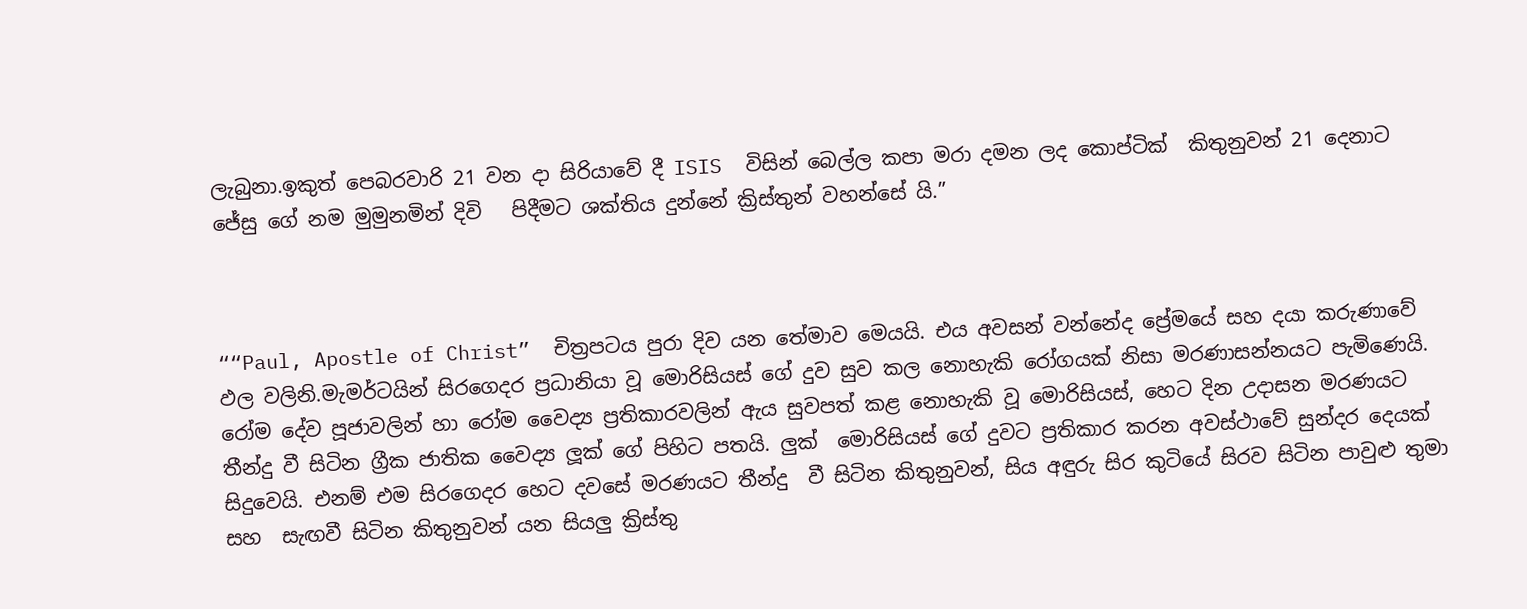ලැබුනා.ඉකුත් පෙබරවාරි 21 වන දා සිරියාවේ දී ISIS  විසින් බෙල්ල කපා මරා දමන ලද කොප්ටික්  කිතුනුවන් 21 දෙනාට ජේසු ගේ නම මුමුනමින් දිවි   පිදීමට ශක්තිය දුන්නේ ක්‍රිස්තුන් වහන්සේ යි.”



““Paul, Apostle of Christ”  චිත්‍රපටය පුරා දිව යන තේමාව මෙයයි. එය අවසන් වන්නේද ප්‍රේමයේ සහ දයා කරුණාවේ ඵල වලිනි.මැමර්ටයින් සිරගෙදර ප්‍රධානියා වූ මොරිසියස් ගේ දුව සුව කල නොහැකි රෝගයක් නිසා මරණාසන්නයට පැමිණෙයි. රෝම දේව පූජාවලින් හා රෝම වෛද්‍ය ප්‍රතිකාරවලින් ඇය සුවපත් කළ නොහැකි වූ මොරිසියස්, හෙට දින උදාසන මරණයට තීන්දු වී සිටින ග්‍රීක ජාතික වෛද්‍ය ලූක් ගේ පිහිට පතයි. ලුක්  මොරිසියස් ගේ දුවට ප්‍රතිකාර කරන අවස්ථාවේ සුන්දර දෙයක් සිදුවෙයි. එනම් එම සිරගෙදර හෙට දවසේ මරණයට තීන්දු  වී සිටින කිතුනුවන්, සිය අඳුරු සිර කුටියේ සිරව සිටින පාවුළු තුමා සහ  සැඟවී සිටින කිතුනුවන් යන සියලු ක්‍රිස්තු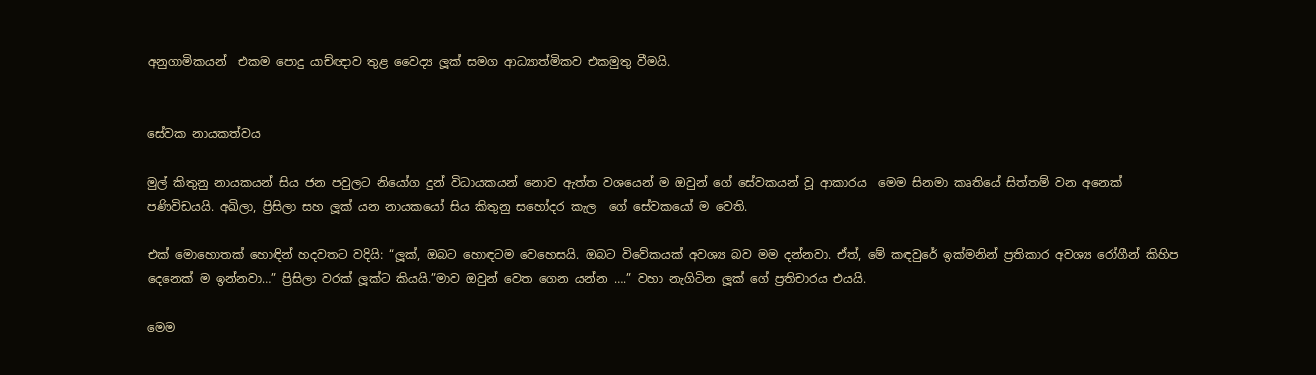අනුගාමිකයන්  එකම පොදු යාච්ඥාව තුළ වෛද්‍ය ලූක් සමග ආධ්‍යාත්මිකව එකමුතු වීමයි.


සේවක නායකත්වය

මුල් කිතුනු නායකයන් සිය ජන පවුලට නියෝග දුන් විධායකයන් නොව ඇත්ත වශයෙන් ම ඔවුන් ගේ සේවකයන් වූ ආකාරය  මෙම සිනමා කෘතියේ සිත්තම් වන අනෙක් පණිවිඩයයි. අඛිලා, ප්‍රිසිලා සහ ලූක් යන නායකයෝ සිය කිතුනු සහෝදර කැල  ගේ සේවකයෝ ම වෙති.

එක් මොහොතක් හොඳින් හදවතට වදියි: “ලූක්, ඔබට හොඳටම වෙහෙසයි. ඔබට විවේකයක් අවශ්‍ය බව මම දන්නවා. ඒත්, මේ කඳවුරේ ඉක්මනින් ප්‍රතිකාර අවශ්‍ය රෝගීන් කිහිප දෙනෙක් ම ඉන්නවා…” ප්‍රිසිලා වරක් ලූක්ට කියයි.”මාව ඔවුන් වෙත ගෙන යන්න ….” වහා නැගිටින ලූක් ගේ ප්‍රතිචාරය එයයි.

මෙම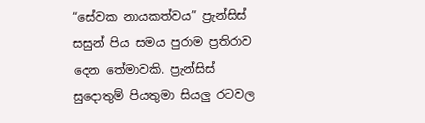“සේවක නායකත්වය” ප්‍රැන්සිස් සසුන් පිය සමය පුරාම ප්‍රතිරාව දෙන තේමාවකි. ප්‍රැන්සිස් සුදොතුම් පියතුමා සියලු රටවල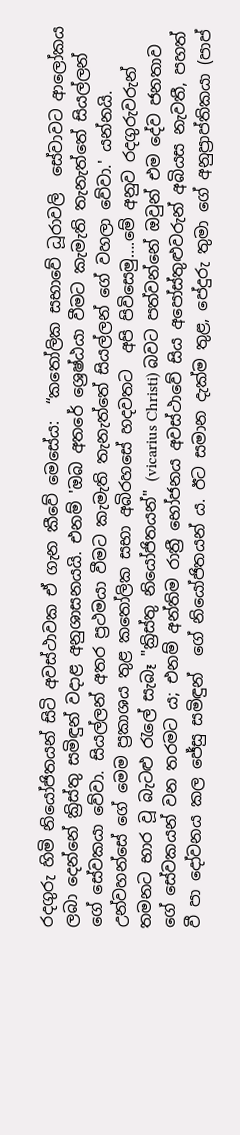රදගුරු හිමි නියෝජිතයන් සිටි අවස්ථාවක ඒ ගැන කීවේ මෙසේය:  “කතෝලික සභාවේ ධූරාවලි  සේවාවට ආලෝකය ලබා දෙන්නේ ක්‍රිස්තු සමිඳුන් වදාළ අනුශාසනයයි. එනම් 'ඔබ අතරේ ශ්‍රෙෂ්ඨයා වීමට කැමැති තැනැත්තේ සියල්ලන් ගේ සේවකයා වේවා. සියල්ලන් අතර ප්‍රථමයා වීමට කැමැති තැනැත්තේ සියල්ලන් ගේ වහලා වේවා.' යන්නයි. උන්වහන්සේ ගේ මෙම ප්‍රකාශය තුළ කතෝලික සභා අබිරහසේ හදවතට  අපි පිවිසෙමු….මේ අනුව රදගුරුවරුන් තමනට භාර වූ බැටළු රැලේ සැබෑ "ක්‍රිස්තු නියෝජිතයන්" (vicarius Christi) බවට පත්වන්නේ ඔවුන් එම දේව ජනතාව ගේ සේවකයන් වන තරමට ය; එනම් අන්තිම රාත්‍රී භෝජනය අවස්ථාවේ සිය අපෝස්තුළුවරුන් අබියස නැවතී, පහත් වී පා දෝවනය කල ජේසු සමිඳුන්  ගේ නියෝජිතයන් ය. ඊට සමාන දැක්ම තුළ, පේදුරු තුමා ගේ අනුප්‍රාප්තිකයා (පාප්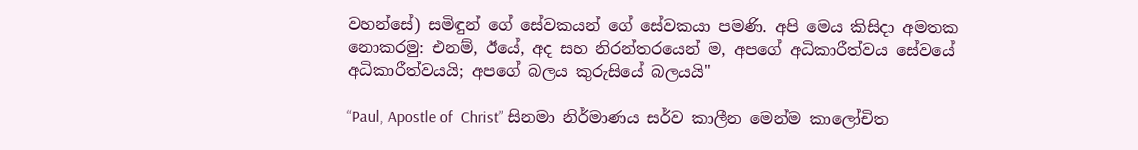වහන්සේ) සමිඳුන් ගේ සේවකයන් ගේ සේවකයා පමණි. අපි මෙය කිසිදා අමතක නොකරමු: එනම්, ඊයේ, අද සහ නිරන්තරයෙන් ම, අපගේ අධිකාරීත්වය සේවයේ අධිකාරීත්වයයි; අපගේ බලය කුරුසියේ බලයයි"

“Paul, Apostle of  Christ” සිනමා නිර්මාණය සර්ව කාලීන මෙන්ම කාලෝචිත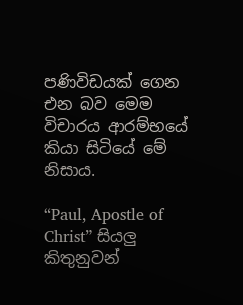පණිවිඩයක් ගෙන එන බව මෙම විචාරය ආරම්භයේ කියා සිටියේ මේ නිසාය.

“Paul, Apostle of  Christ” සියලු කිතුනුවන්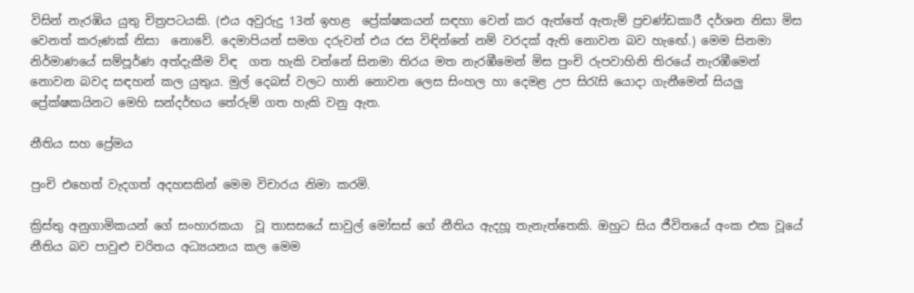විසින් නැරඹිය යුතු චිත්‍රපටයකි. (එය අවුරුදු 13න් ඉහළ  ප්‍රේක්ෂකයන් සඳහා වෙන් කර ඇත්තේ ඇතැම් ප්‍රචණ්ඩකාරී දර්ශන නිසා මිස වෙනත් කරුණක් නිසා  නොවේ. දෙමාපියන් සමග දරුවන් එය රස විඳින්නේ නම් වරදක් ඇති නොවන බව හැඟේ.) මෙම සිනමා නිර්මාණයේ සම්පූර්ණ අත්දැකීම විඳ  ගත හැකි වන්නේ සිනමා තිරය මත නැරඹීමෙන් මිස පුංචි රුපවාහිනි තිරයේ නැරඹීමෙන් නොවන බවද සඳහන් කල යුතුය. මුල් දෙබස් වලට හානි නොවන ලෙස සිංහල හා දෙමළ උප සිරැසි යොදා ගැනීමෙන් සියලු ප්‍රේක්ෂකයිනට මෙහි සන්දර්භය තේරුම් ගත හැකි වනු ඇත.

නීතිය සහ ප්‍රේමය

පුංචි එහෙත් වැදගත් අදහසකින් මෙම විචාරය නිමා කරමි.

ක්‍රිස්තු අනුගාමිකයන් ගේ සංහාරකයා  වූ තාසසයේ සාවුල් මෝසස් ගේ නීතිය ඇදහූ තැනැත්තෙකි. ඔහුට සිය ජීවිතයේ අංක එක වූයේ නීතිය බව පාවුළු චරිතය අධ්‍යයනය කල මෙම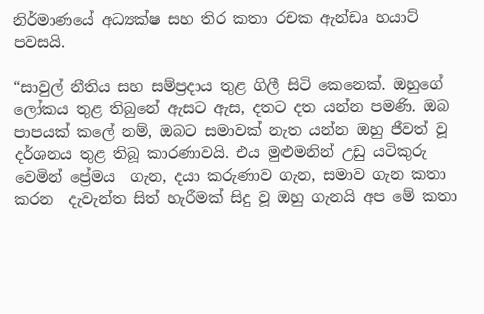නිර්මාණයේ අධ්‍යක්ෂ සහ තිර කතා රචක ඇන්ඩෘ හයාට් පවසයි.

“සාවුල් නීතිය සහ සම්ප්‍රදාය තුළ ගිලී සිටි කෙනෙක්. ඔහුගේ ලෝකය තුළ තිබුනේ ඇසට ඇස, දතට දත යන්න පමණි. ඔබ පාපයක් කලේ නම්, ඔබට සමාවක් නැත යන්න ඔහු ජීවත් වූ දර්ශනය තුළ තිබූ කාරණාවයි. එය මුළුමනින් උඩු යටිකුරු වෙමින් ප්‍රේමය  ගැන, දයා කරුණාව ගැන, සමාව ගැන කතා කරන  දැවැන්ත සිත් හැරීමක් සිදු වූ ඔහු ගැනයි අප මේ කතා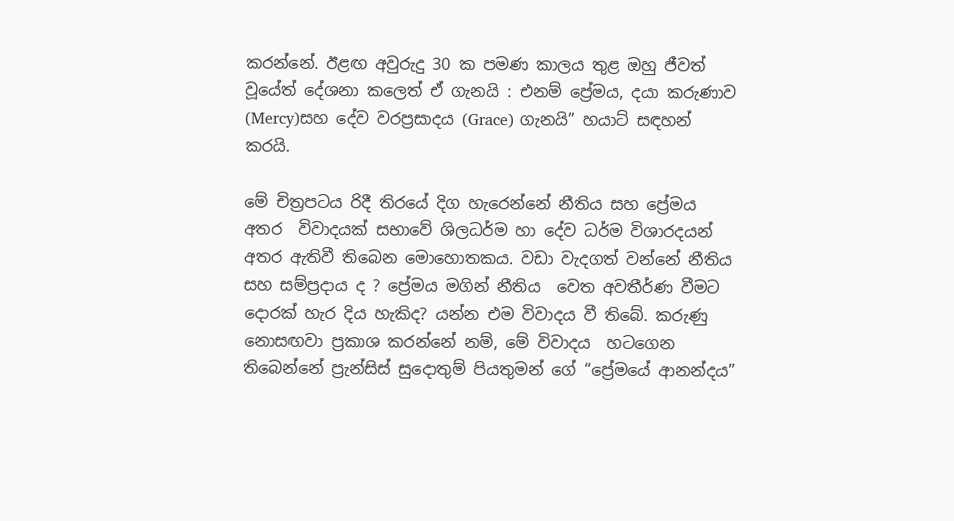කරන්නේ. ඊළඟ අවුරුදු 30 ක පමණ කාලය තුළ ඔහු ජීවත් වූයේත් දේශනා කලෙත් ඒ ගැනයි : එනම් ප්‍රේමය, දයා කරුණාව (Mercy)සහ දේව වරප්‍රසාදය (Grace) ගැනයි” හයාට් සඳහන් කරයි.

මේ චිත්‍රපටය රිදී තිරයේ දිග හැරෙන්නේ නීතිය සහ ප්‍රේමය අතර  විවාදයක් සභාවේ ශිලධර්ම හා දේව ධර්ම විශාරදයන් අතර ඇතිවී තිබෙන මොහොතකය. වඩා වැදගත් වන්නේ නීතිය සහ සම්ප්‍රදාය ද ? ප්‍රේමය මගින් නීතිය  වෙත අවතීර්ණ වීමට දොරක් හැර දිය හැකිද? යන්න එම විවාදය වී තිබේ. කරුණු නොසඟවා ප්‍රකාශ කරන්නේ නම්, මේ විවාදය  හටගෙන තිබෙන්නේ ප්‍රැන්සිස් සුදොතුම් පියතුමන් ගේ “ප්‍රේමයේ ආනන්දය”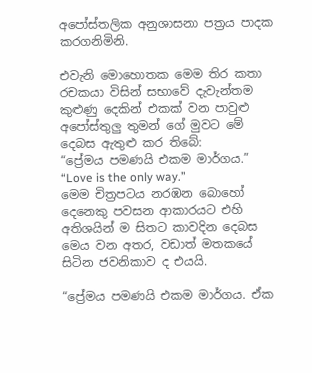අපෝස්තලික අනුශාසනා පත්‍රය පාදක කරගනිමිනි.

එවැනි මොහොතක මෙම තිර කතා රචකයා විසින් සභාවේ දැවැන්තම කුළුණු දෙකින් එකක් වන පාවුළු අපෝස්තුලු තුමන් ගේ මුවට මේ දෙබස ඇතුළු කර තිබේ:
“ප්‍රේමය පමණයි එකම මාර්ගය.” “Love is the only way.”
මෙම චිත්‍රපටය නරඹන බොහෝ දෙනෙකු පවසන ආකාරයට එහි අතිශයින් ම සිතට කාවදින දෙබස මෙය වන අතර, වඩාත් මතකයේ සිටින ජවනිකාව ද එයයි.

“ප්‍රේමය පමණයි එකම මාර්ගය. ඒක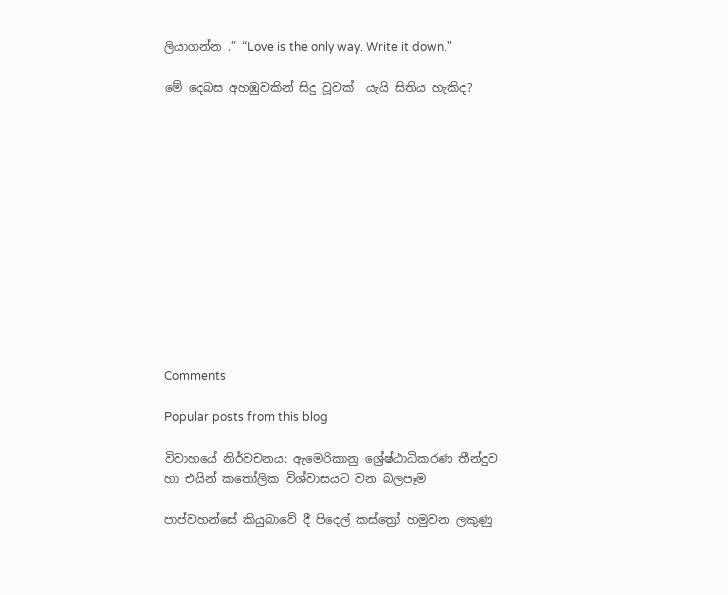ලියාගන්න .” “Love is the only way. Write it down."

මේ දෙබස අහඹුවකින් සිදු වූවක්  යැයි සිතිය හැකිද?













Comments

Popular posts from this blog

විවාහයේ නිර්වචනය: ඇමෙරිකානු ශ්‍රේෂ්ඨාධිකරණ තීන්දුව හා එයින් කතෝලික විශ්වාසයට වන බලපෑම

පාප්වහන්සේ කියුබාවේ දී පිදෙල් කස්ත්‍රෝ හමුවන ලකුණු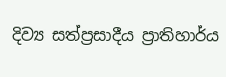දිව්‍ය සත්ප්‍රසාදීය ප්‍රාතිහාර්ය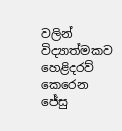වලින් විද්‍යාත්මකව හෙළිදරව් කෙරෙන ජේසු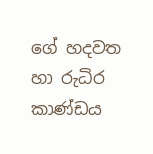ගේ හදවත හා රුධිර කාණ්ඩය